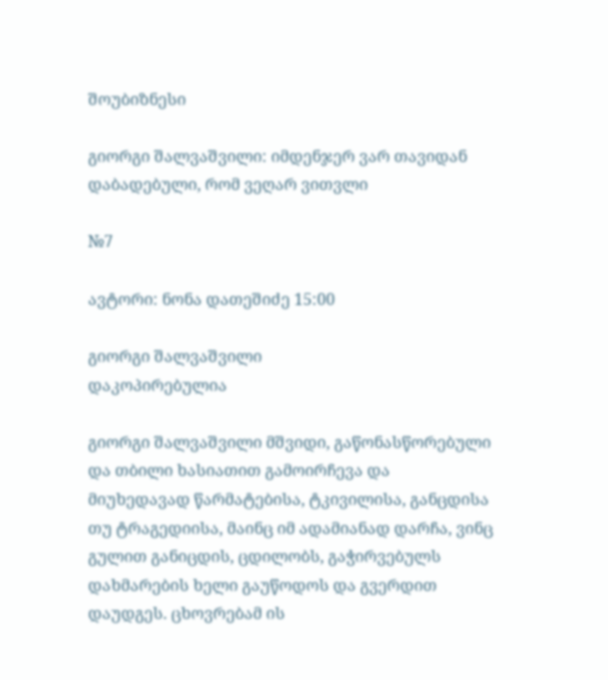შოუბიზნესი

გიორგი შალვაშვილი: იმდენჯერ ვარ თავიდან დაბადებული, რომ ვეღარ ვითვლი

№7

ავტორი: ნონა დათეშიძე 15:00

გიორგი შალვაშვილი
დაკოპირებულია

გიორგი შალვაშვილი მშვიდი, გაწონასწორებული და თბილი ხასიათით გამოირჩევა და მიუხედავად წარმატებისა, ტკივილისა, განცდისა თუ ტრაგედიისა, მაინც იმ ადამიანად დარჩა, ვინც გულით განიცდის, ცდილობს, გაჭირვებულს დახმარების ხელი გაუწოდოს და გვერდით დაუდგეს. ცხოვრებამ ის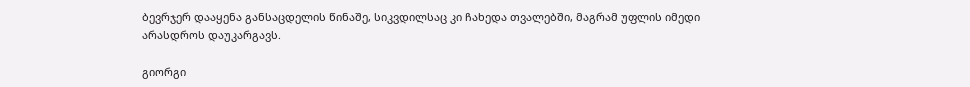ბევრჯერ დააყენა განსაცდელის წინაშე, სიკვდილსაც კი ჩახედა თვალებში, მაგრამ უფლის იმედი არასდროს დაუკარგავს.

გიორგი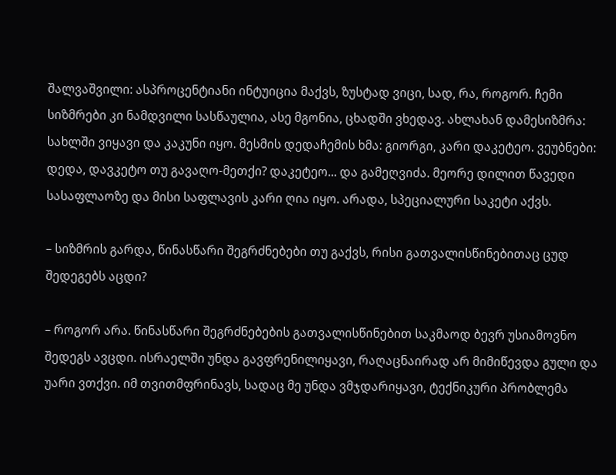შალვაშვილი: ასპროცენტიანი ინტუიცია მაქვს, ზუსტად ვიცი, სად, რა, როგორ. ჩემი სიზმრები კი ნამდვილი სასწაულია, ასე მგონია, ცხადში ვხედავ. ახლახან დამესიზმრა: სახლში ვიყავი და კაკუნი იყო. მესმის დედაჩემის ხმა: გიორგი, კარი დაკეტეო. ვეუბნები: დედა, დავკეტო თუ გავაღო-მეთქი? დაკეტეო... და გამეღვიძა. მეორე დილით წავედი სასაფლაოზე და მისი საფლავის კარი ღია იყო. არადა, სპეციალური საკეტი აქვს.

– სიზმრის გარდა, წინასწარი შეგრძნებები თუ გაქვს, რისი გათვალისწინებითაც ცუდ შედეგებს აცდი?

– როგორ არა. წინასწარი შეგრძნებების გათვალისწინებით საკმაოდ ბევრ უსიამოვნო შედეგს ავცდი. ისრაელში უნდა გავფრენილიყავი, რაღაცნაირად არ მიმიწევდა გული და უარი ვთქვი. იმ თვითმფრინავს, სადაც მე უნდა ვმჯდარიყავი, ტექნიკური პრობლემა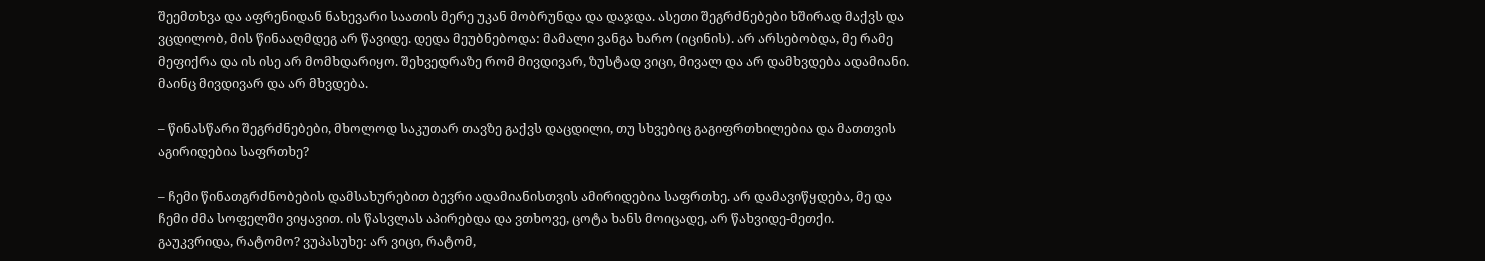შეემთხვა და აფრენიდან ნახევარი საათის მერე უკან მობრუნდა და დაჯდა. ასეთი შეგრძნებები ხშირად მაქვს და ვცდილობ, მის წინააღმდეგ არ წავიდე. დედა მეუბნებოდა: მამალი ვანგა ხარო (იცინის). არ არსებობდა, მე რამე მეფიქრა და ის ისე არ მომხდარიყო. შეხვედრაზე რომ მივდივარ, ზუსტად ვიცი, მივალ და არ დამხვდება ადამიანი. მაინც მივდივარ და არ მხვდება.

– წინასწარი შეგრძნებები, მხოლოდ საკუთარ თავზე გაქვს დაცდილი, თუ სხვებიც გაგიფრთხილებია და მათთვის აგირიდებია საფრთხე?

– ჩემი წინათგრძნობების დამსახურებით ბევრი ადამიანისთვის ამირიდებია საფრთხე. არ დამავიწყდება, მე და ჩემი ძმა სოფელში ვიყავით. ის წასვლას აპირებდა და ვთხოვე, ცოტა ხანს მოიცადე, არ წახვიდე-მეთქი. გაუკვრიდა, რატომო? ვუპასუხე: არ ვიცი, რატომ,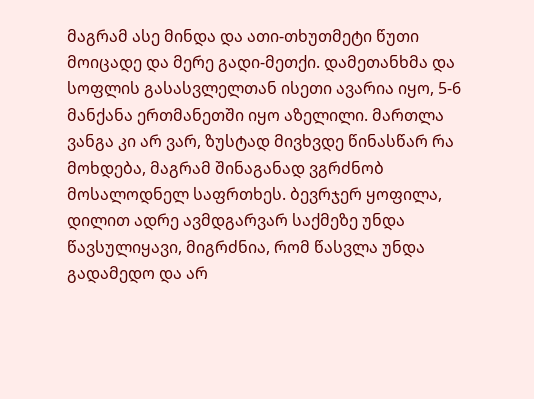მაგრამ ასე მინდა და ათი-თხუთმეტი წუთი მოიცადე და მერე გადი-მეთქი. დამეთანხმა და სოფლის გასასვლელთან ისეთი ავარია იყო, 5-6 მანქანა ერთმანეთში იყო აზელილი. მართლა ვანგა კი არ ვარ, ზუსტად მივხვდე წინასწარ რა მოხდება, მაგრამ შინაგანად ვგრძნობ მოსალოდნელ საფრთხეს. ბევრჯერ ყოფილა, დილით ადრე ავმდგარვარ საქმეზე უნდა წავსულიყავი, მიგრძნია, რომ წასვლა უნდა გადამედო და არ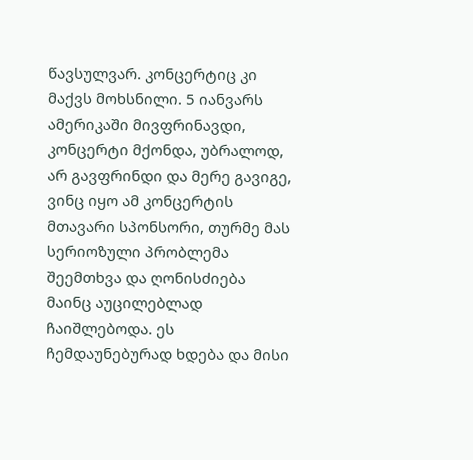წავსულვარ. კონცერტიც კი მაქვს მოხსნილი. 5 იანვარს ამერიკაში მივფრინავდი, კონცერტი მქონდა, უბრალოდ, არ გავფრინდი და მერე გავიგე, ვინც იყო ამ კონცერტის მთავარი სპონსორი, თურმე მას სერიოზული პრობლემა შეემთხვა და ღონისძიება მაინც აუცილებლად ჩაიშლებოდა. ეს ჩემდაუნებურად ხდება და მისი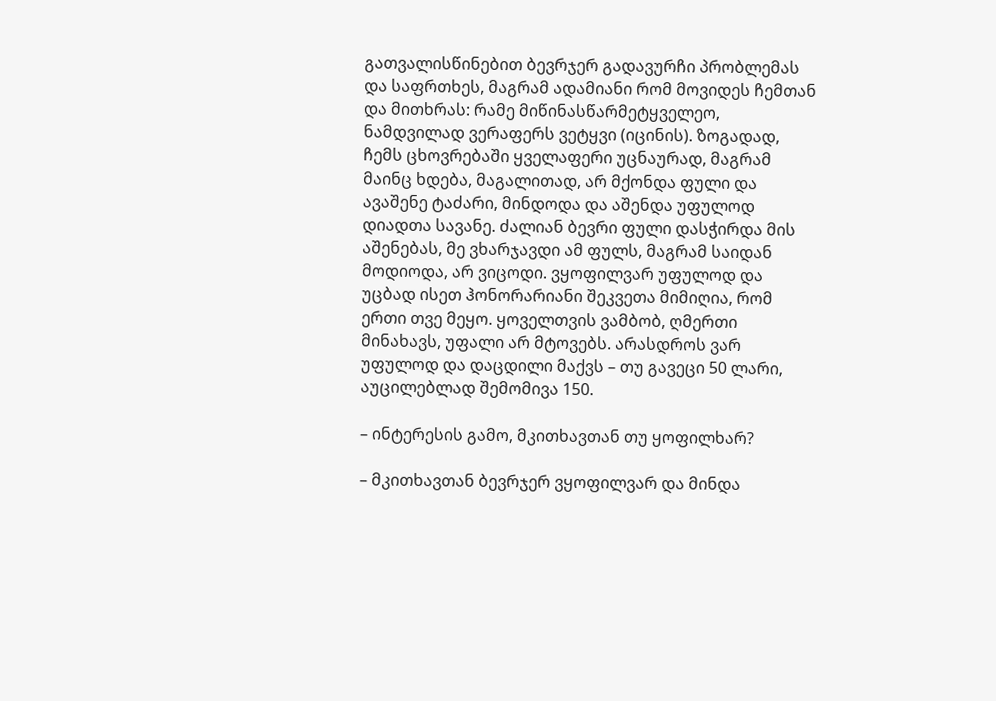გათვალისწინებით ბევრჯერ გადავურჩი პრობლემას და საფრთხეს, მაგრამ ადამიანი რომ მოვიდეს ჩემთან და მითხრას: რამე მიწინასწარმეტყველეო, ნამდვილად ვერაფერს ვეტყვი (იცინის). ზოგადად, ჩემს ცხოვრებაში ყველაფერი უცნაურად, მაგრამ მაინც ხდება, მაგალითად, არ მქონდა ფული და ავაშენე ტაძარი, მინდოდა და აშენდა უფულოდ დიადთა სავანე. ძალიან ბევრი ფული დასჭირდა მის აშენებას, მე ვხარჯავდი ამ ფულს, მაგრამ საიდან მოდიოდა, არ ვიცოდი. ვყოფილვარ უფულოდ და უცბად ისეთ ჰონორარიანი შეკვეთა მიმიღია, რომ ერთი თვე მეყო. ყოველთვის ვამბობ, ღმერთი მინახავს, უფალი არ მტოვებს. არასდროს ვარ უფულოდ და დაცდილი მაქვს – თუ გავეცი 50 ლარი, აუცილებლად შემომივა 150.

– ინტერესის გამო, მკითხავთან თუ ყოფილხარ?

– მკითხავთან ბევრჯერ ვყოფილვარ და მინდა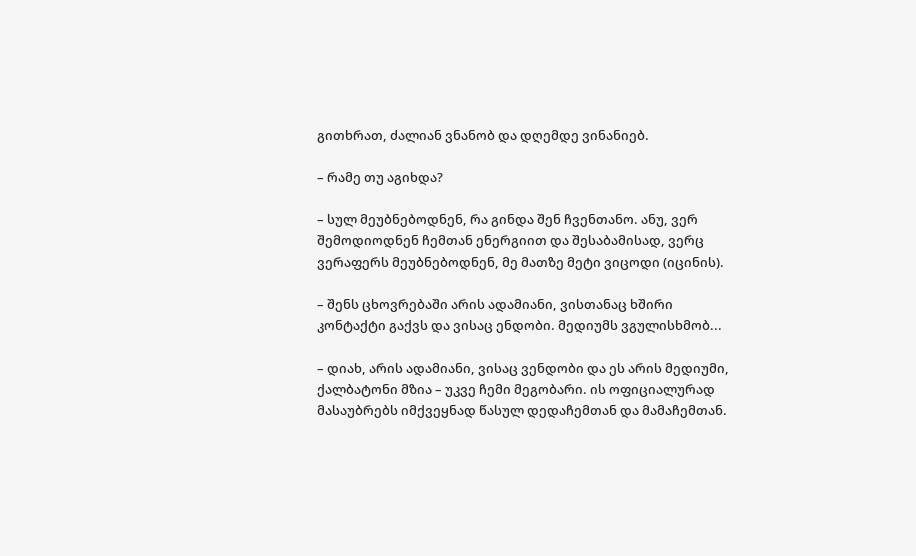გითხრათ, ძალიან ვნანობ და დღემდე ვინანიებ.

– რამე თუ აგიხდა?

– სულ მეუბნებოდნენ, რა გინდა შენ ჩვენთანო. ანუ, ვერ შემოდიოდნენ ჩემთან ენერგიით და შესაბამისად, ვერც ვერაფერს მეუბნებოდნენ, მე მათზე მეტი ვიცოდი (იცინის).

– შენს ცხოვრებაში არის ადამიანი, ვისთანაც ხშირი კონტაქტი გაქვს და ვისაც ენდობი. მედიუმს ვგულისხმობ...

– დიახ, არის ადამიანი, ვისაც ვენდობი და ეს არის მედიუმი, ქალბატონი მზია – უკვე ჩემი მეგობარი. ის ოფიციალურად მასაუბრებს იმქვეყნად წასულ დედაჩემთან და მამაჩემთან.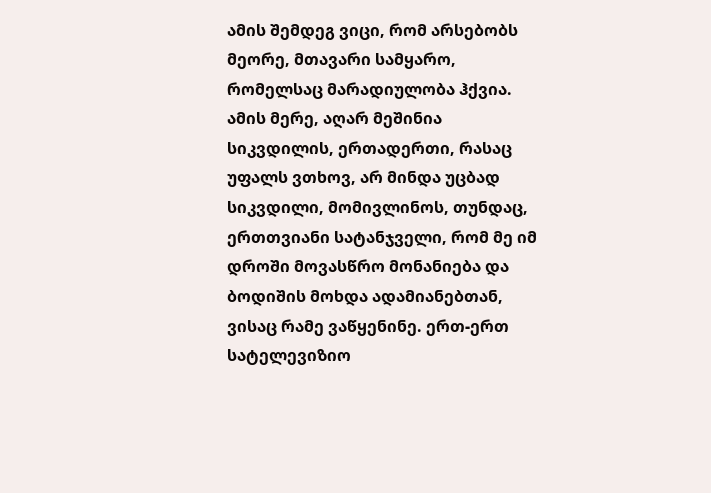ამის შემდეგ ვიცი, რომ არსებობს მეორე, მთავარი სამყარო, რომელსაც მარადიულობა ჰქვია. ამის მერე, აღარ მეშინია სიკვდილის, ერთადერთი, რასაც უფალს ვთხოვ, არ მინდა უცბად სიკვდილი, მომივლინოს, თუნდაც, ერთთვიანი სატანჯველი, რომ მე იმ დროში მოვასწრო მონანიება და ბოდიშის მოხდა ადამიანებთან, ვისაც რამე ვაწყენინე. ერთ-ერთ სატელევიზიო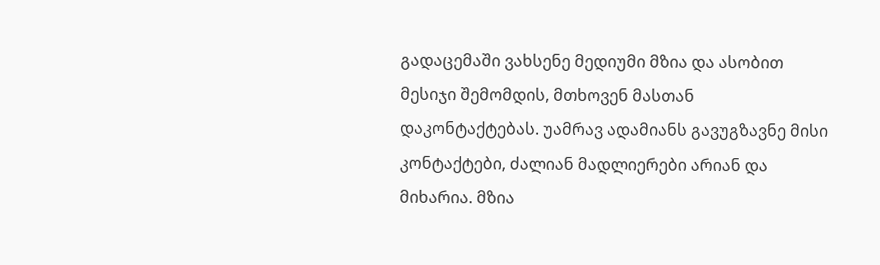გადაცემაში ვახსენე მედიუმი მზია და ასობით მესიჯი შემომდის, მთხოვენ მასთან დაკონტაქტებას. უამრავ ადამიანს გავუგზავნე მისი კონტაქტები, ძალიან მადლიერები არიან და მიხარია. მზია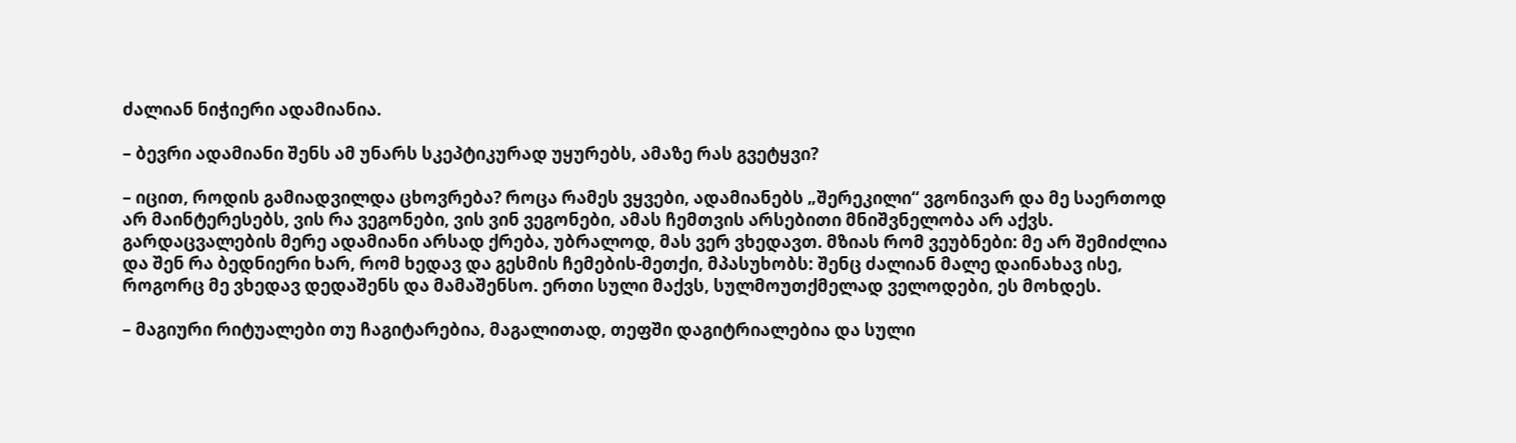ძალიან ნიჭიერი ადამიანია.

– ბევრი ადამიანი შენს ამ უნარს სკეპტიკურად უყურებს, ამაზე რას გვეტყვი?

– იცით, როდის გამიადვილდა ცხოვრება? როცა რამეს ვყვები, ადამიანებს „შერეკილი“ ვგონივარ და მე საერთოდ არ მაინტერესებს, ვის რა ვეგონები, ვის ვინ ვეგონები, ამას ჩემთვის არსებითი მნიშვნელობა არ აქვს. გარდაცვალების მერე ადამიანი არსად ქრება, უბრალოდ, მას ვერ ვხედავთ. მზიას რომ ვეუბნები: მე არ შემიძლია და შენ რა ბედნიერი ხარ, რომ ხედავ და გესმის ჩემების-მეთქი, მპასუხობს: შენც ძალიან მალე დაინახავ ისე, როგორც მე ვხედავ დედაშენს და მამაშენსო. ერთი სული მაქვს, სულმოუთქმელად ველოდები, ეს მოხდეს.

– მაგიური რიტუალები თუ ჩაგიტარებია, მაგალითად, თეფში დაგიტრიალებია და სული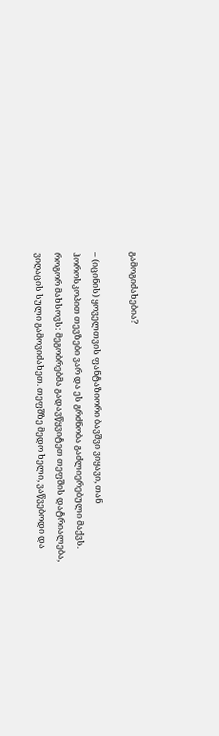გამოგიძახებია?

– (იცინის) ყოველთვის ფანტაზიორი ბავშვი ვიყავი, თან ჰოროსკოპით თევზები ვარ და ეს გრძნობა გაძლიერებული მაქვს. როგორ მახსოვს: მეგობრებმა გადავწყვიტეთ თეფშის დატრიალება, ვიღაცის სული გამოვიძახეთ. თეფშზე მედო ხელი, ვაწვებოდი და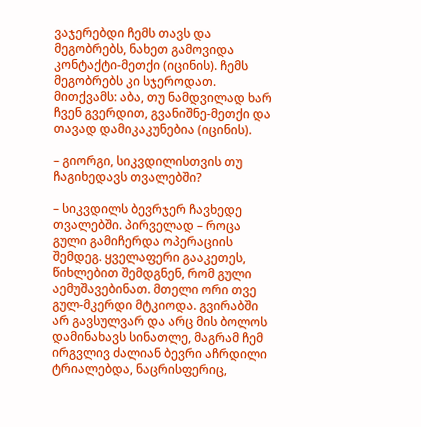ვაჯერებდი ჩემს თავს და მეგობრებს, ნახეთ გამოვიდა კონტაქტი-მეთქი (იცინის). ჩემს მეგობრებს კი სჯეროდათ. მითქვამს: აბა, თუ ნამდვილად ხარ ჩვენ გვერდით, გვანიშნე-მეთქი და თავად დამიკაკუნებია (იცინის).

– გიორგი, სიკვდილისთვის თუ ჩაგიხედავს თვალებში?

– სიკვდილს ბევრჯერ ჩავხედე თვალებში. პირველად – როცა გული გამიჩერდა ოპერაციის შემდეგ. ყველაფერი გააკეთეს, წიხლებით შემდგნენ, რომ გული აემუშავებინათ. მთელი ორი თვე გულ-მკერდი მტკიოდა. გვირაბში არ გავსულვარ და არც მის ბოლოს დამინახავს სინათლე, მაგრამ ჩემ ირგვლივ ძალიან ბევრი აჩრდილი ტრიალებდა, ნაცრისფერიც,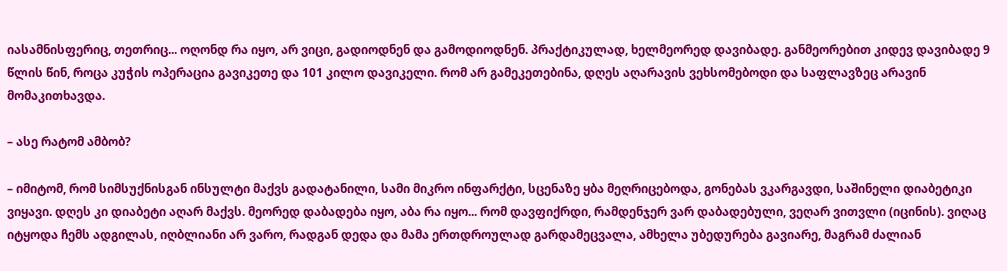იასამნისფერიც, თეთრიც... ოღონდ რა იყო, არ ვიცი, გადიოდნენ და გამოდიოდნენ. პრაქტიკულად, ხელმეორედ დავიბადე. განმეორებით კიდევ დავიბადე 9 წლის წინ, როცა კუჭის ოპერაცია გავიკეთე და 101 კილო დავიკელი. რომ არ გამეკეთებინა, დღეს აღარავის ვეხსომებოდი და საფლავზეც არავინ მომაკითხავდა.

– ასე რატომ ამბობ?

– იმიტომ, რომ სიმსუქნისგან ინსულტი მაქვს გადატანილი, სამი მიკრო ინფარქტი, სცენაზე ყბა მეღრიცებოდა, გონებას ვკარგავდი, საშინელი დიაბეტიკი ვიყავი. დღეს კი დიაბეტი აღარ მაქვს. მეორედ დაბადება იყო, აბა რა იყო... რომ დავფიქრდი, რამდენჯერ ვარ დაბადებული, ვეღარ ვითვლი (იცინის). ვიღაც იტყოდა ჩემს ადგილას, იღბლიანი არ ვარო, რადგან დედა და მამა ერთდროულად გარდამეცვალა, ამხელა უბედურება გავიარე, მაგრამ ძალიან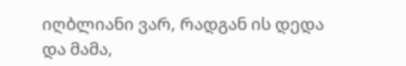იღბლიანი ვარ, რადგან ის დედა და მამა,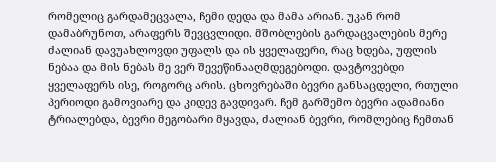რომელიც გარდამეცვალა, ჩემი დედა და მამა არიან. უკან რომ დამაბრუნოთ, არაფერს შევცვლიდი. მშობლების გარდაცვალების მერე ძალიან დავუახლოვდი უფალს და ის ყველაფერი, რაც ხდება, უფლის ნებაა და მის ნებას მე ვერ შევეწინააღმდეგებოდი. დავტოვებდი ყველაფერს ისე, როგორც არის. ცხოვრებაში ბევრი განსაცდელი, რთული პერიოდი გამოვიარე და კიდევ გავდივარ. ჩემ გარშემო ბევრი ადამიანი ტრიალებდა, ბევრი მეგობარი მყავდა, ძალიან ბევრი, რომლებიც ჩემთან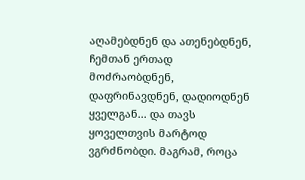აღამებდნენ და ათენებდნენ, ჩემთან ერთად მოძრაობდნენ, დაფრინავდნენ, დადიოდნენ ყველგან... და თავს ყოველთვის მარტოდ ვგრძნობდი. მაგრამ, როცა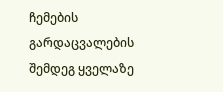ჩემების გარდაცვალების შემდეგ ყველაზე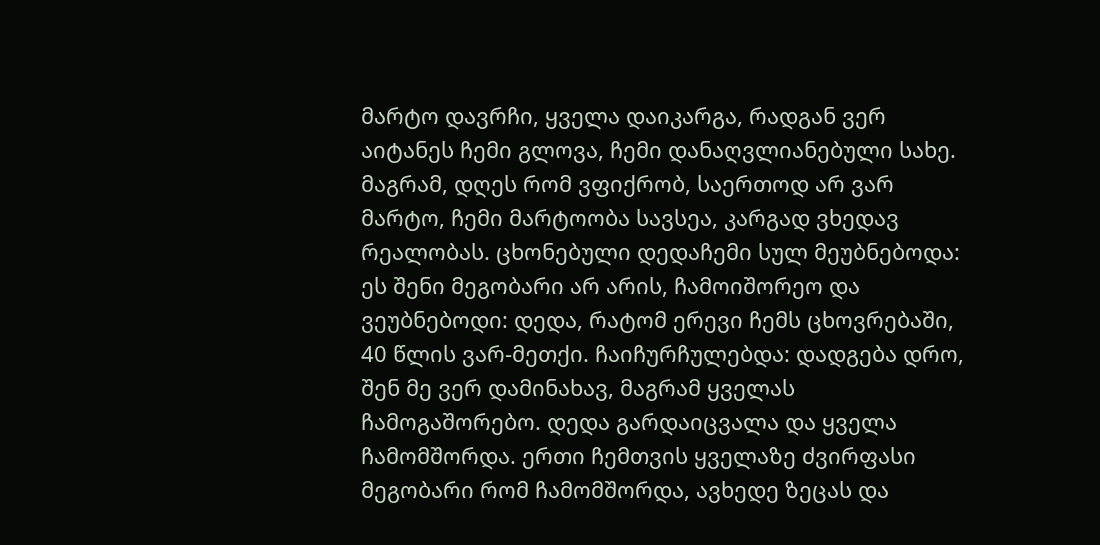მარტო დავრჩი, ყველა დაიკარგა, რადგან ვერ აიტანეს ჩემი გლოვა, ჩემი დანაღვლიანებული სახე. მაგრამ, დღეს რომ ვფიქრობ, საერთოდ არ ვარ მარტო, ჩემი მარტოობა სავსეა, კარგად ვხედავ რეალობას. ცხონებული დედაჩემი სულ მეუბნებოდა: ეს შენი მეგობარი არ არის, ჩამოიშორეო და ვეუბნებოდი: დედა, რატომ ერევი ჩემს ცხოვრებაში, 40 წლის ვარ-მეთქი. ჩაიჩურჩულებდა: დადგება დრო, შენ მე ვერ დამინახავ, მაგრამ ყველას ჩამოგაშორებო. დედა გარდაიცვალა და ყველა ჩამომშორდა. ერთი ჩემთვის ყველაზე ძვირფასი მეგობარი რომ ჩამომშორდა, ავხედე ზეცას და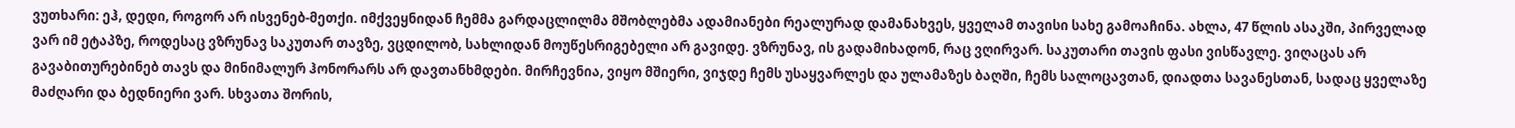ვუთხარი: ეჰ, დედი, როგორ არ ისვენებ-მეთქი. იმქვეყნიდან ჩემმა გარდაცლილმა მშობლებმა ადამიანები რეალურად დამანახვეს, ყველამ თავისი სახე გამოაჩინა. ახლა, 47 წლის ასაკში, პირველად ვარ იმ ეტაპზე, როდესაც ვზრუნავ საკუთარ თავზე, ვცდილობ, სახლიდან მოუწესრიგებელი არ გავიდე. ვზრუნავ, ის გადამიხადონ, რაც ვღირვარ. საკუთარი თავის ფასი ვისწავლე. ვიღაცას არ გავაბითურებინებ თავს და მინიმალურ ჰონორარს არ დავთანხმდები. მირჩევნია, ვიყო მშიერი, ვიჯდე ჩემს უსაყვარლეს და ულამაზეს ბაღში, ჩემს სალოცავთან, დიადთა სავანესთან, სადაც ყველაზე მაძღარი და ბედნიერი ვარ. სხვათა შორის,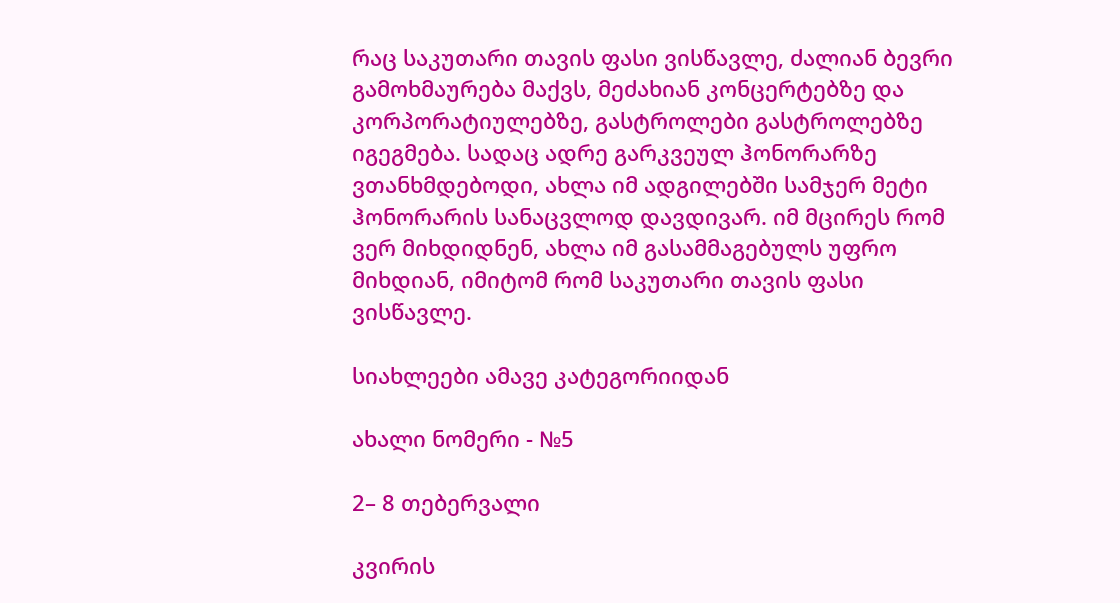რაც საკუთარი თავის ფასი ვისწავლე, ძალიან ბევრი გამოხმაურება მაქვს, მეძახიან კონცერტებზე და კორპორატიულებზე, გასტროლები გასტროლებზე იგეგმება. სადაც ადრე გარკვეულ ჰონორარზე ვთანხმდებოდი, ახლა იმ ადგილებში სამჯერ მეტი ჰონორარის სანაცვლოდ დავდივარ. იმ მცირეს რომ ვერ მიხდიდნენ, ახლა იმ გასამმაგებულს უფრო მიხდიან, იმიტომ რომ საკუთარი თავის ფასი ვისწავლე.

სიახლეები ამავე კატეგორიიდან

ახალი ნომერი - №5

2– 8 თებერვალი

კვირის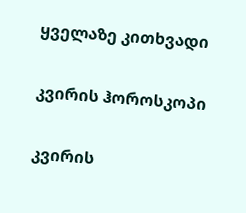ყველაზე კითხვადი

კვირის ჰოროსკოპი

კვირის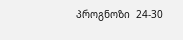პროგნოზი  24-30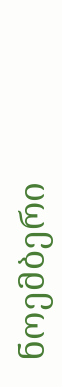ნოემბერი